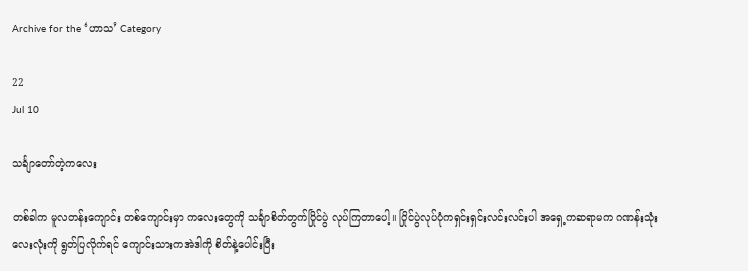Archive for the ‘ဟာသ’ Category

22
Jul 10

သင်္ချာတော်တဲ့ကလေး

တစ်ခါက မူလတန်းကျောင်း တစ်ကျောင်းမှာ ကလေးတွေကို သင်္ချာစိတ်တွက်ပြိုင်ပွဲ လုပ်ကြတာပေါ့။ ပြိုင်ပွဲလုပ်ပုံကရှင်းရှင်းလင်းလင်းပါ အရှေ့ကဆရာမက ဂဏန်းသုံးလေးလုံးကို ရွတ်ပြလိုက်ရင် ကျောင်းသားကအဲဒါကို စိတ်နဲ့ပေါင်းပြီး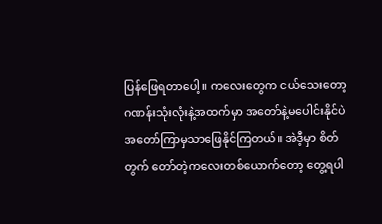ပြန်ဖြေရတာပေါ့။ ကလေးတွေက ငယ်သေးတော့ ဂဏန်းသုံးလုံးနဲ့အထက်မှာ အတော်နဲ့မပေါင်းနိုင်ပဲ အတော်ကြာမှသာဖြေနိုင်ကြတယ်။ အဲဒီ့မှာ စိတ်တွက် တော်တဲ့ကလေးတစ်ယောက်တော့ တွေ့ရပါ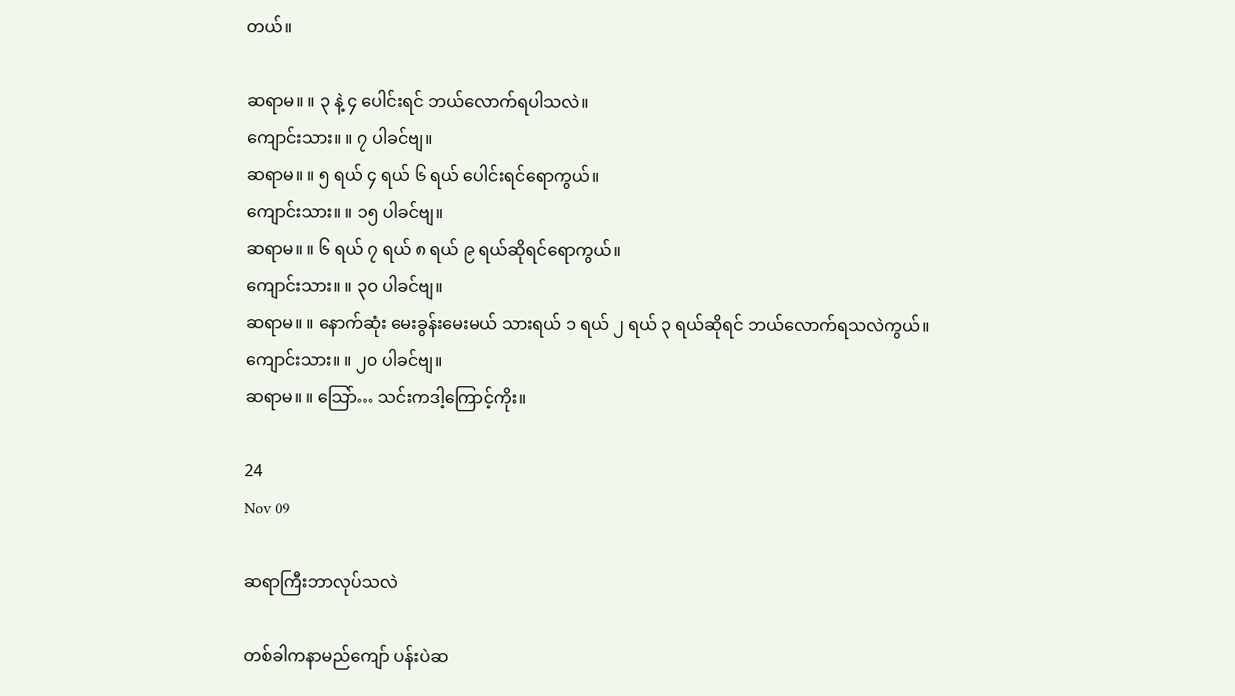တယ်။

ဆရာမ။ ။ ၃ နဲ့ ၄ ပေါင်းရင် ဘယ်လောက်ရပါသလဲ။
ကျောင်းသား။ ။ ၇ ပါခင်ဗျ။
ဆရာမ။ ။ ၅ ရယ် ၄ ရယ် ၆ ရယ် ပေါင်းရင်ရောကွယ်။
ကျောင်းသား။ ။ ၁၅ ပါခင်ဗျ။
ဆရာမ။ ။ ၆ ရယ် ၇ ရယ် ၈ ရယ် ၉ ရယ်ဆိုရင်ရောကွယ်။
ကျောင်းသား။ ။ ၃ဝ ပါခင်ဗျ။
ဆရာမ။ ။ နောက်ဆုံး မေးခွန်းမေးမယ် သားရယ် ၁ ရယ် ၂ ရယ် ၃ ရယ်ဆိုရင် ဘယ်လောက်ရသလဲကွယ်။
ကျောင်းသား။ ။ ၂၀ ပါခင်ဗျ။
ဆရာမ။ ။ သြော်… သင်းကဒါ့ကြောင့်ကိုး။

24
Nov 09

ဆရာကြီးဘာလုပ်သလဲ

တစ်ခါကနာမည်ကျော် ပန်းပဲဆ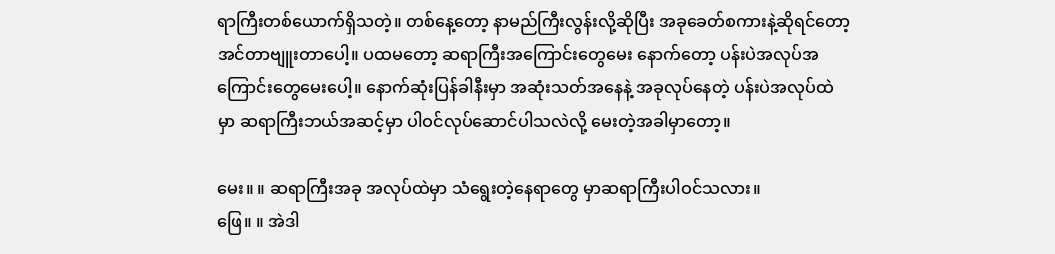ရာကြီးတစ်ယောက်ရှိသတဲ့။ တစ်နေ့တော့ နာမည်ကြီးလွန်းလို့ဆိုပြီး အခုခေတ်စကားနဲ့ဆိုရင်တော့ အင်တာဗျူးတာပေါ့။ ပထမတော့ ဆရာကြီးအကြောင်းတွေမေး နောက်တော့ ပန်းပဲအလုပ်အကြောင်းတွေမေးပေါ့။ နောက်ဆုံးပြန်ခါနီးမှာ အဆုံးသတ်အနေနဲ့ အခုလုပ်နေတဲ့ ပန်းပဲအလုပ်ထဲမှာ ဆရာကြီးဘယ်အဆင့်မှာ ပါဝင်လုပ်ဆောင်ပါသလဲလို့ မေးတဲ့အခါမှာတော့။

မေး။ ။ ဆရာကြီးအခု အလုပ်ထဲမှာ သံရွေးတဲ့နေရာတွေ မှာဆရာကြီးပါဝင်သလား။
ဖြေ။ ။ အဲဒါ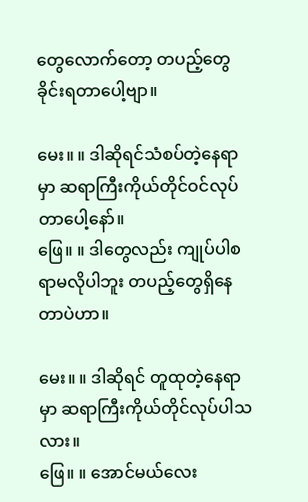တွေလောက်တော့ တပည့်တွေခိုင်းရတာပေါ့ဗျာ။

မေး။ ။ ဒါဆိုရင်သံစပ်တဲ့နေရာမှာ ဆရာကြီးကိုယ်တိုင်ဝင်လုပ်တာပေါ့နော်။
ဖြေ။ ။ ဒါတွေလည်း ကျုပ်ပါစရာမလိုပါဘူး တပည့်တွေရှိနေတာပဲဟာ။

မေး။ ။ ဒါဆိုရင် တူထုတဲ့နေရာမှာ ဆရာကြီးကိုယ်တိုင်လုပ်ပါသလား။
ဖြေ။ ။ အောင်မယ်လေး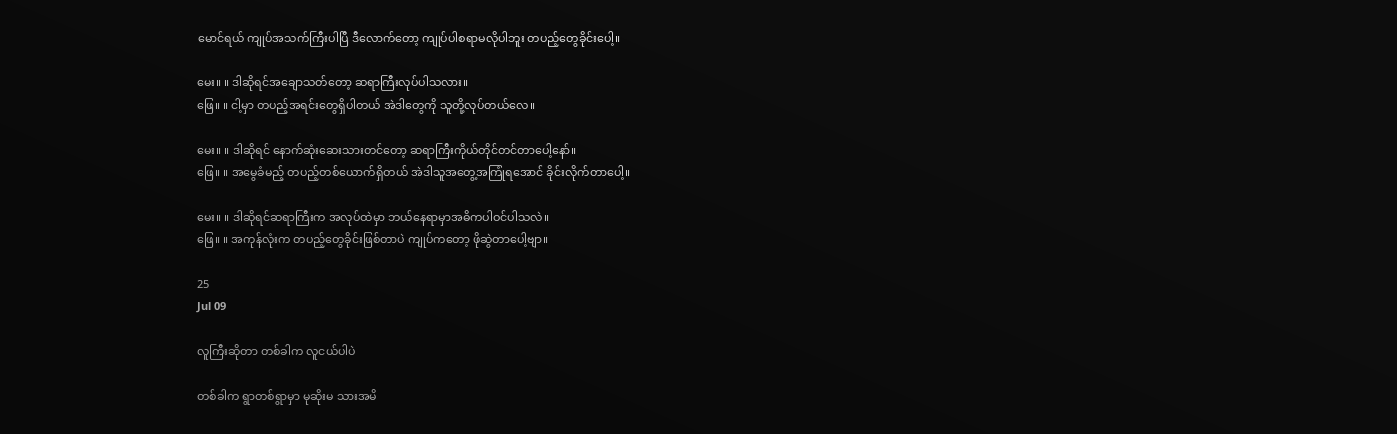မောင်ရယ် ကျုပ်အသက်ကြီးပါပြီ ဒီလောက်တော့ ကျုပ်ပါစရာမလိုပါဘူး တပည့်တွေခိုင်းပေါ့။

မေး။ ။ ဒါဆိုရင်အချောသတ်တော့ ဆရာကြီးလုပ်ပါသလား။
ဖြေ။ ။ ငါ့မှာ တပည့်အရင်းတွေရှိပါတယ် အဲဒါတွေကို သူတို့လုပ်တယ်လေ။

မေး။ ။ ဒါဆိုရင် နောက်ဆုံးဆေးသားတင်တော့ ဆရာကြီးကိုယ်တိုင်တင်တာပေါ့နော်။
ဖြေ။ ။ အမွေခံမည့် တပည့်တစ်ယောက်ရှိတယ် အဲဒါသူအတွေ့အကြုံရအောင် ခိုင်းလိုက်တာပေါ့။

မေး။ ။ ဒါဆိုရင်ဆရာကြီးက အလုပ်ထဲမှာ ဘယ်နေရာမှာအဓိကပါဝင်ပါသလဲ။
ဖြေ။ ။ အကုန်လုံးက တပည့်တွေခိုင်းဖြစ်တာပဲ ကျုပ်ကတော့ ဖိုဆွဲတာပေါ့ဗျာ။

25
Jul 09

လူကြီးဆိုတာ တစ်ခါက လူငယ်ပါပဲ

တစ်ခါက ရွာတစ်ရွာမှာ မုဆိုးမ သားအမိ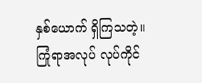နှစ်ယောက် ရှိကြသတဲ့။ ကြုံရာအလုပ် လုပ်ကိုင်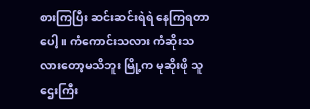စားကြပြီး ဆင်းဆင်းရဲရဲ နေကြရတာပေါ့။ ကံကောင်းသလား ကံဆိုးသလားတော့မသိဘူး မြို့က မုဆိုးဖို သူဌေးကြီး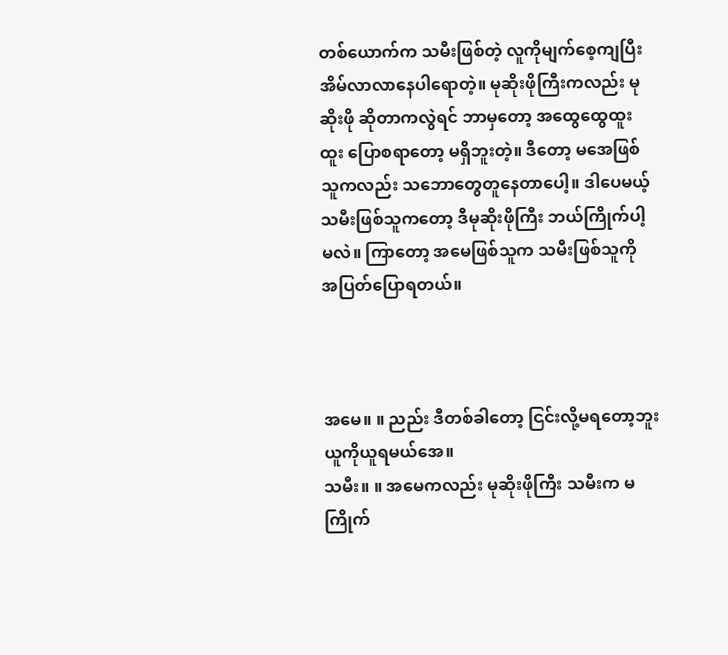တစ်ယောက်က သမီးဖြစ်တဲ့ လူကိုမျက်စေ့ကျပြီး အိမ်လာလာနေပါရောတဲ့။ မုဆိုးဖိုကြီးကလည်း မုဆိုးဖို ဆိုတာကလွဲရင် ဘာမှတော့ အထွေထွေထူးထူး ပြောစရာတော့ မရှိဘူးတဲ့။ ဒီတော့ မအေဖြစ်သူကလည်း သဘောတွေတူနေတာပေါ့။ ဒါပေမယ့် သမီးဖြစ်သူကတော့ ဒီမုဆိုးဖိုကြီး ဘယ်ကြိုက်ပါ့မလဲ။ ကြာတော့ အမေဖြစ်သူက သမီးဖြစ်သူကို အပြတ်ပြောရတယ်။



အမေ။ ။ ညည်း ဒီတစ်ခါတော့ ငြင်းလို့မရတော့ဘူး ယူကိုယူရမယ်အေ။
သမီး။ ။ အမေကလည်း မုဆိုးဖိုကြီး သမီးက မကြိုက်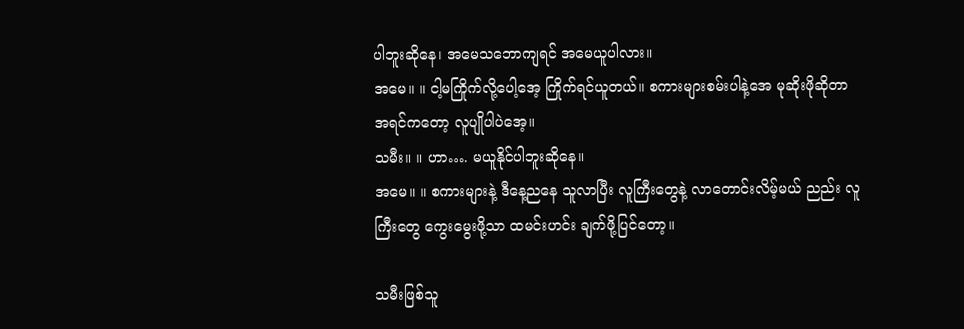ပါဘူးဆိုနေ၊ အမေသဘောကျရင် အမေယူပါလား။
အမေ။ ။ ငါ့မကြိုက်လို့ပေါ့အေ့ ကြိုက်ရင်ယူတယ်။ စကားများစမ်းပါနဲ့အေ မုဆိုးဖိုဆိုတာ အရင်ကတော့ လူပျိုပါပဲအေ့။
သမီး။ ။ ဟာ…. မယူနိုင်ပါဘူးဆိုနေ။
အမေ။ ။ စကားများနဲ့ ဒီနေ့ညနေ သူလာပြီး လူကြီးတွေနဲ့ လာတောင်းလိမ့်မယ် ညည်း လူကြီးတွေ ကွေးမွေးဖို့သာ ထမင်းဟင်း ချက်ဖို့ပြင်တော့။

သမီးဖြစ်သူ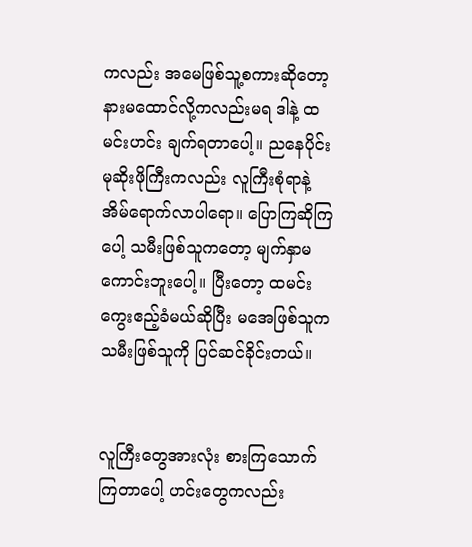ကလည်း အမေဖြစ်သူ့စကားဆိုတော့ နားမထောင်လို့ကလည်းမရ ဒါနဲ့ ထမင်းဟင်း ချက်ရတာပေါ့။ ညနေပိုင်း မုဆိုးဖိုကြီးကလည်း လူကြီးစုံရာနဲ့ အိမ်ရောက်လာပါရော။ ပြောကြဆိုကြပေါ့ သမီးဖြစ်သူကတော့ မျက်နှာမကောင်းဘူးပေါ့။ ပြီးတော့ ထမင်းကွေးဧည့်ခံမယ်ဆိုပြီး မအေဖြစ်သူက သမီးဖြစ်သူကို ပြင်ဆင်ခိုင်းတယ်။


လူကြီးတွေအားလုံး စားကြသောက်ကြတာပေါ့ ဟင်းတွေကလည်း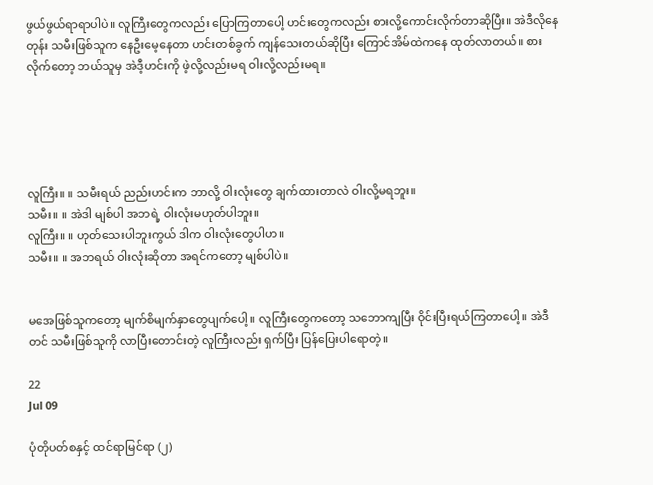ဖွယ်ဖွယ်ရာရာပါပဲ။ လူကြီးတွေကလည်း ပြောကြတာပေါ့ ဟင်းတွေကလည်း စားလို့ကောင်းလိုက်တာဆိုပြီး။ အဲဒီလိုနေတုန်း သမီးဖြစ်သူက နေဦးမေ့နေတာ ဟင်းတစ်ခွက် ကျန်သေးတယ်ဆိုပြီး ကြောင်အိမ်ထဲကနေ ထုတ်လာတယ်။ စားလိုက်တော့ ဘယ်သူမှ အဲဒီ့ဟင်းကို ဖဲ့လို့လည်းမရ ဝါးလို့လည်းမရ။





လူကြီး။ ။ သမီးရယ် ညည်းဟင်းက ဘာလို့ ဝါးလုံးတွေ ချက်ထားတာလဲ ဝါးလို့မရဘူး။
သမီး။ ။ အဲဒါ မျစ်ပါ အဘရဲ့ ဝါးလုံးမဟုတ်ပါဘူး။
လူကြီး။ ။ ဟုတ်သေးပါဘူးကွယ် ဒါက ဝါးလုံးတွေပါဟ။
သမီး။ ။ အဘရယ် ဝါးလုံးဆိုတာ အရင်ကတော့ မျစ်ပါပဲ။


မအေဖြစ်သူကတော့ မျက်စိမျက်နှာတွေပျက်ပေါ့။ လူကြီးတွေကတော့ သဘောကျပြီး ဝိုင်းပြီးရယ်ကြတာပေါ့။ အဲဒီတင် သမီးဖြစ်သူကို လာပြီးတောင်းတဲ့ လူကြီးလည်း ရှက်ပြီး ပြန်ပြေးပါရောတဲ့။

22
Jul 09

ပုံတိုပတ်စနှင့် ထင်ရာမြင်ရာ (၂)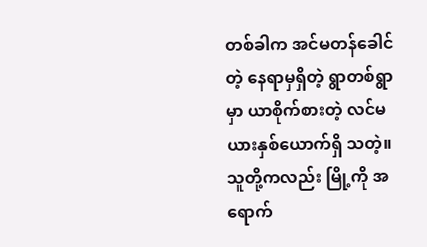တစ်ခါက အင်မတန်ခေါင်တဲ့ နေရာမှရှိတဲ့ ရွာတစ်ရွာမှာ ယာစိုက်စားတဲ့ လင်မယားနှစ်ယောက်ရှိ သတဲ့။ သူတို့ကလည်း မြို့ကို အရောက်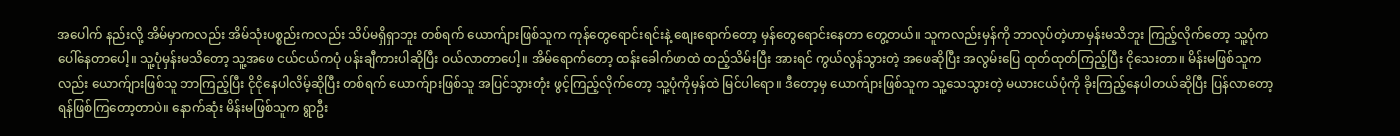အပေါက် နည်းလို့ အိမ်မှာကလည်း အိမ်သုံးပစ္စည်းကလည်း သိပ်မရှိရှာဘူး တစ်ရက် ယောက်ျားဖြစ်သူက ကုန်တွေရောင်းရင်းနဲ့ စျေးရောက်တော့ မှန်တွေရောင်းနေတာ တွေ့တယ်။ သူကလည်းမှန်ကို ဘာလုပ်တဲ့ဟာမှန်းမသိဘူး ကြည့်လိုက်တော့ သူ့ပုံကပေါ်နေတာပေါ့။ သူ့ပုံမှန်းမသိတော့ သူ့အဖေ ငယ်ငယ်ကပုံ ပန်းချီကားပါဆိုပြီး ဝယ်လာတာပေါ့။ အိမ်ရောက်တော့ ထန်းခေါက်ဖာထဲ ထည့်သိမ်းပြီး အားရင် ကွယ်လွန်သွားတဲ့ အဖေဆိုပြီး အလွမ်းပြေ ထုတ်ထုတ်ကြည့်ပြီး ငိုသေးတာ။ မိန်းမဖြစ်သူကလည်း ယောက်ျားဖြစ်သူ ဘာကြည့်ပြီး ငိုငိုနေပါလိမ့်ဆိုပြီး တစ်ရက် ယောက်ျားဖြစ်သူ အပြင်သွားတုံး ဖွင့်ကြည့်လိုက်တော့ သူ့ပုံကိုမှန်ထဲ မြင်ပါရော။ ဒီတော့မှ ယောက်ျားဖြစ်သူက သူ့သေသွားတဲ့ မယားငယ်ပုံကို ခိုးကြည့်နေပါတယ်ဆိုပြီး ပြန်လာတော့ ရန်ဖြစ်ကြတော့တာပဲ။ နောက်ဆုံး မိန်းမဖြစ်သူက ရွာဦး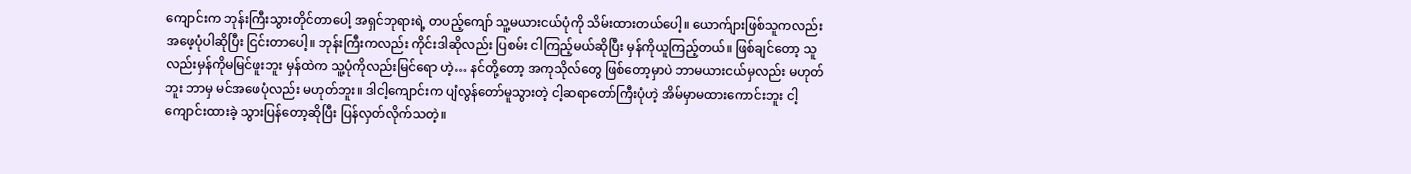ကျောင်းက ဘုန်းကြီးသွားတိုင်တာပေါ့ အရှင်ဘုရားရဲ့ တပည့်ကျော် သူ့မယားငယ်ပုံကို သိမ်းထားတယ်ပေါ့။ ယောက်ျားဖြစ်သူကလည်း အဖေ့ပုံပါဆိုပြီး ငြင်းတာပေါ့။ ဘုန်းကြီးကလည်း ကိုင်းဒါဆိုလည်း ပြစမ်း ငါကြည့်မယ်ဆိုပြီး မှန်ကိုယူကြည့်တယ်။ ဖြစ်ချင်တော့ သူလည်းမှန်ကိုမမြင်ဖူးဘူး မှန်ထဲက သူ့ပုံကိုလည်းမြင်ရော ဟဲ့… နင်တို့တော့ အကုသိုလ်တွေ ဖြစ်တော့မှာပဲ ဘာမယားငယ်မှလည်း မဟုတ်ဘူး ဘာမှ မင်အဖေပုံလည်း မဟုတ်ဘူး။ ဒါငါ့ကျောင်းက ပျံလွန်တော်မူသွားတဲ့ ငါ့ဆရာတော်ကြီးပုံဟဲ့ အိမ်မှာမထားကောင်းဘူး ငါ့ကျောင်းထားခဲ့ သွားပြန်တော့ဆိုပြီး ပြန်လှတ်လိုက်သတဲ့။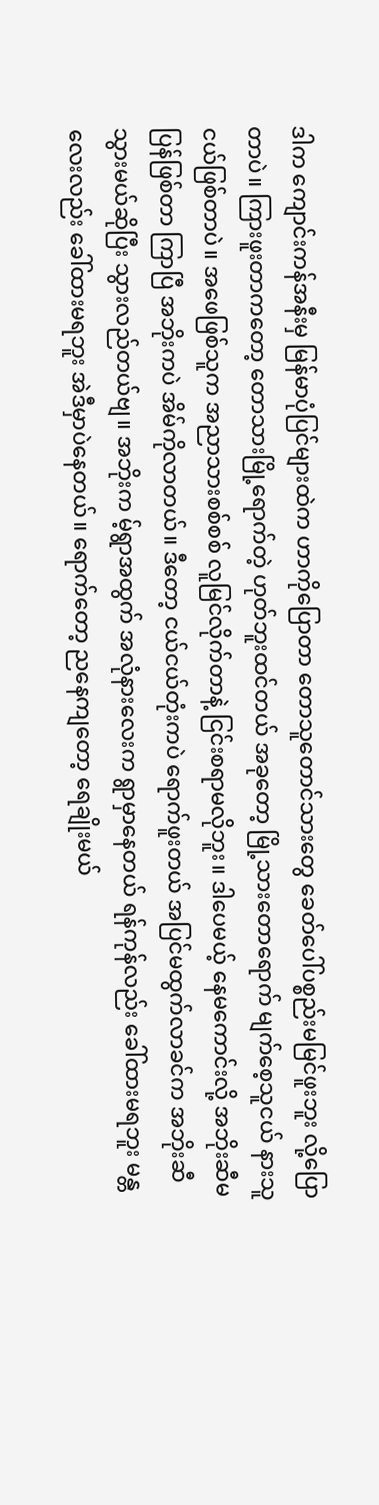ဒါက ကျောင်းကန်အနီးမှ မြန်မာပုံပြင်များထဲက ဟာကိုပြောတာ တောသူတောင်သားတွေ ခေတ်ပေါ်ပစ္စည်းမမြင်ဖူးဘူး လို့ပြောတာပဲ။ ကြားဖူးတာကတော့ တောသားမြို့ရောက်တဲ့ ဟုတ်ဘူးထင်တယ် အခုတော့ မြို့သားတောရောက် မျက်စေ့သူငယ် နားသူငယ်ဖြစ်တာပဲ။ အဖေဖြစ်သူက အညာသားစစ်စစ် လူမြင်လိုက်တာနဲ့ ငြင်းစရာမလိုဘူး။ ဒါပေမယ့် နေမကောင်းလို့ အဘိုးဆီမပြန်ဖြစ်တာ ကြာပြီ အဘိုးကပဲ အိမ်ကိုလာတယ်။ ဒီတော့ ငယ်ငယ်တုံးကပဲ ရောက်ဖူးတယ် အပြင်မထွက်လာခင်က အဘိုးဆီသွားမယ်ဆိုပြီး သွားလည်တယ်ဗျ။ အဘိုးက မ့်ရွာအထွက် အလုံနားလေးက ရွာမှာနေတယ် ရန်ကုန်လည်း ခေါ်ထားမရဘူး မန္တလေးလည်း ခေါ်ထားမရဘူး အဲဒီမှာပဲနေတယ်။ ရောက်တော့ ညနေကျတော့ ရေချိုးမယ်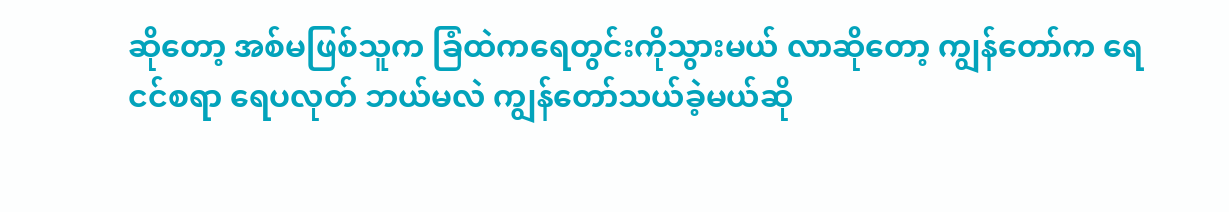ဆိုတော့ အစ်မဖြစ်သူက ခြံထဲကရေတွင်းကိုသွားမယ် လာဆိုတော့ ကျွန်တော်က ရေငင်စရာ ရေပလုတ် ဘယ်မလဲ ကျွန်တော်သယ်ခဲ့မယ်ဆို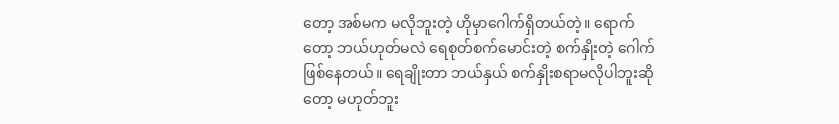တော့ အစ်မက မလိုဘူးတဲ့ ဟိုမှာဂေါက်ရှိတယ်တဲ့။ ရောက်တော့ ဘယ်ဟုတ်မလဲ ရေစုတ်စက်မောင်းတဲ့ စက်နှိုးတဲ့ ဂေါက်ဖြစ်နေတယ်။ ရေချိုးတာ ဘယ်နှယ် စက်နှိုးစရာမလိုပါဘူးဆိုတော့ မဟုတ်ဘူး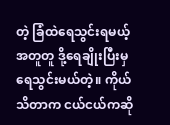တဲ့ ခြံထဲရေသွင်းရမယ့် အတူတူ ဒို့ရေချိုးပြီးမှ ရေသွင်းမယ်တဲ့။ ကိုယ်သိတာက ငယ်ငယ်ကဆို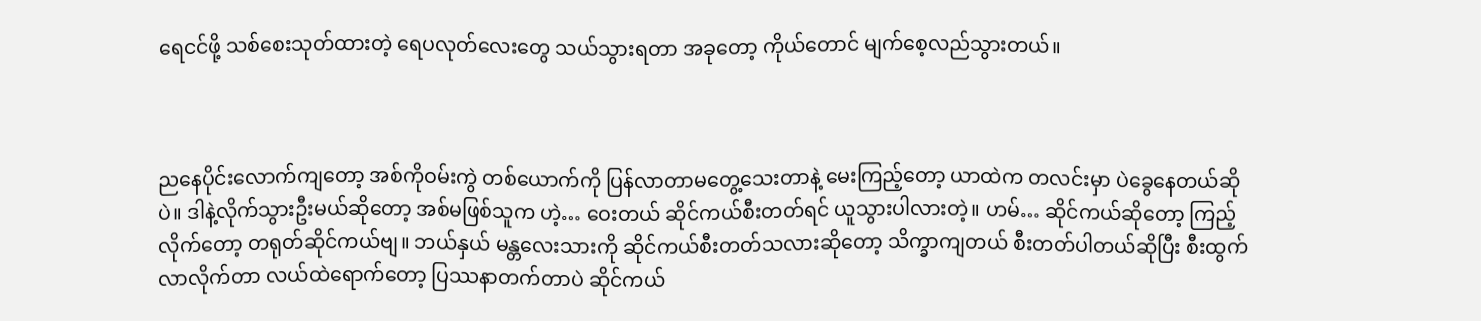ရေငင်ဖို့ သစ်စေးသုတ်ထားတဲ့ ရေပလုတ်လေးတွေ သယ်သွားရတာ အခုတော့ ကိုယ်တောင် မျက်စေ့လည်သွားတယ်။



ညနေပိုင်းလောက်ကျတော့ အစ်ကိုဝမ်းကွဲ တစ်ယောက်ကို ပြန်လာတာမတွေ့သေးတာနဲ့ မေးကြည့်တော့ ယာထဲက တလင်းမှာ ပဲခွေနေတယ်ဆိုပဲ။ ဒါနဲ့လိုက်သွားဦးမယ်ဆိုတော့ အစ်မဖြစ်သူက ဟဲ့… ဝေးတယ် ဆိုင်ကယ်စီးတတ်ရင် ယူသွားပါလားတဲ့။ ဟမ်… ဆိုင်ကယ်ဆိုတော့ ကြည့်လိုက်တော့ တရုတ်ဆိုင်ကယ်ဗျ။ ဘယ်နှယ် မန္တလေးသားကို ဆိုင်ကယ်စီးတတ်သလားဆိုတော့ သိက္ခာကျတယ် စီးတတ်ပါတယ်ဆိုပြီး စီးထွက်လာလိုက်တာ လယ်ထဲရောက်တော့ ပြဿနာတက်တာပဲ ဆိုင်ကယ်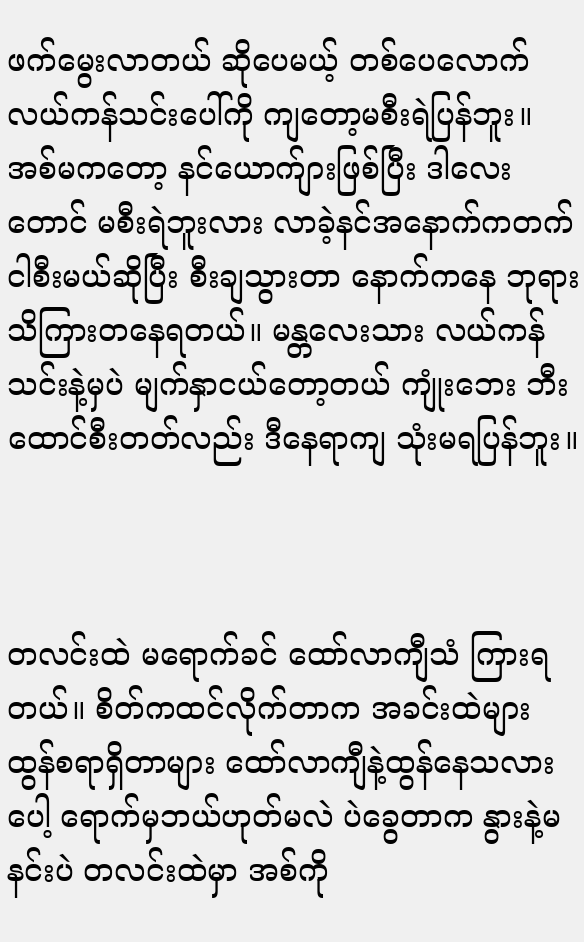ဖက်မွေးလာတယ် ဆိုပေမယ့် တစ်ပေလောက် လယ်ကန်သင်းပေါ်ကို ကျတော့မစီးရဲပြန်ဘူး။ အစ်မကတော့ နင်ယောက်ျားဖြစ်ပြီး ဒါလေးတောင် မစီးရဲဘူးလား လာခဲ့နင်အနောက်ကတက် ငါစီးမယ်ဆိုပြီး စီးချသွားတာ နောက်ကနေ ဘုရားသိကြားတနေရတယ်။ မန္တလေးသား လယ်ကန်သင်းနဲ့မှပဲ မျက်နှာငယ်တော့တယ် ကျုံးဘေး ဘီးထောင်စီးတတ်လည်း ဒီနေရာကျ သုံးမရပြန်ဘူး။



တလင်းထဲ မရောက်ခင် ထော်လာကျီသံ ကြားရတယ်။ စိတ်ကထင်လိုက်တာက အခင်းထဲများ ထွန်စရာရှိတာများ ထော်လာကျီနဲ့ထွန်နေသလားပေါ့ ရောက်မှဘယ်ဟုတ်မလဲ ပဲခွေတာက နွားနဲ့မနင်းပဲ တလင်းထဲမှာ အစ်ကို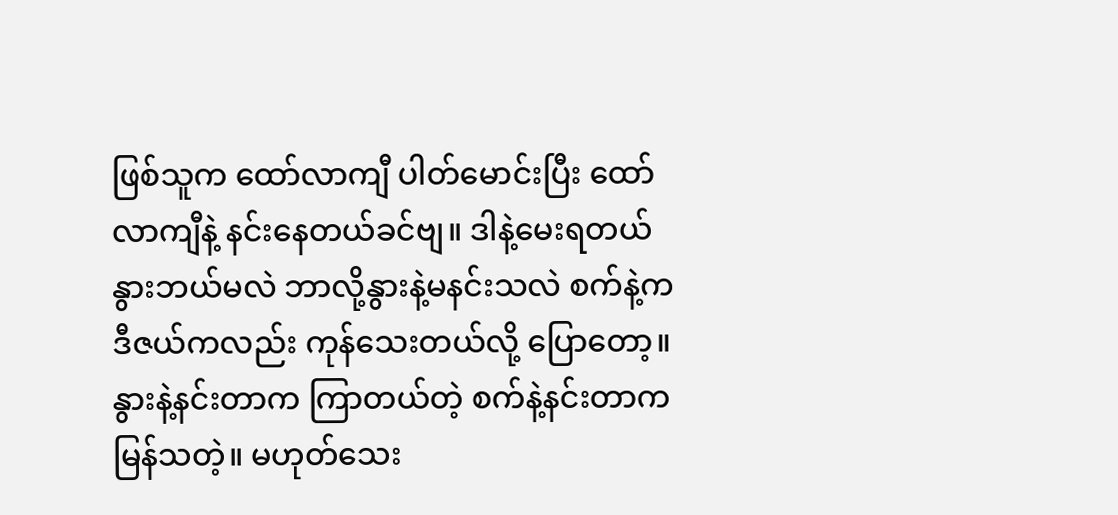ဖြစ်သူက ထော်လာကျီ ပါတ်မောင်းပြီး ထော်လာကျီနဲ့ နင်းနေတယ်ခင်ဗျ။ ဒါနဲ့မေးရတယ် နွားဘယ်မလဲ ဘာလို့နွားနဲ့မနင်းသလဲ စက်နဲ့က ဒီဇယ်ကလည်း ကုန်သေးတယ်လို့ ပြောတော့။ နွားနဲ့နင်းတာက ကြာတယ်တဲ့ စက်နဲ့နင်းတာက မြန်သတဲ့။ မဟုတ်သေး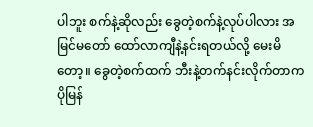ပါဘူး စက်နဲ့ဆိုလည်း ခွေတဲ့စက်နဲ့လုပ်ပါလား အမြင်မတော် ထော်လာကျီနဲ့နင်းရတယ်လို့ မေးမိတော့။ ခွေတဲ့စက်ထက် ဘီးနဲ့တက်နင်းလိုက်တာက ပိုမြန်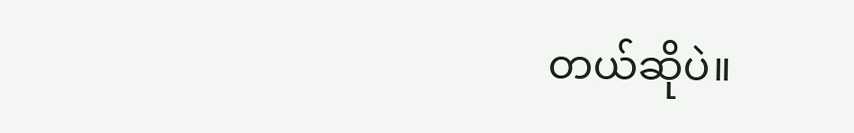တယ်ဆိုပဲ။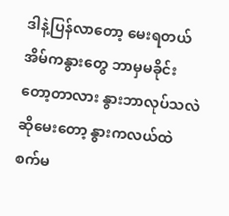ဒါနဲ့ပြန်လာတော့ မေးရတယ် အိမ်ကနွားတွေ ဘာမှမခိုင်းတော့တာလား နွားဘာလုပ်သလဲဆိုမေးတော့ နွားကလယ်ထဲ စက်မ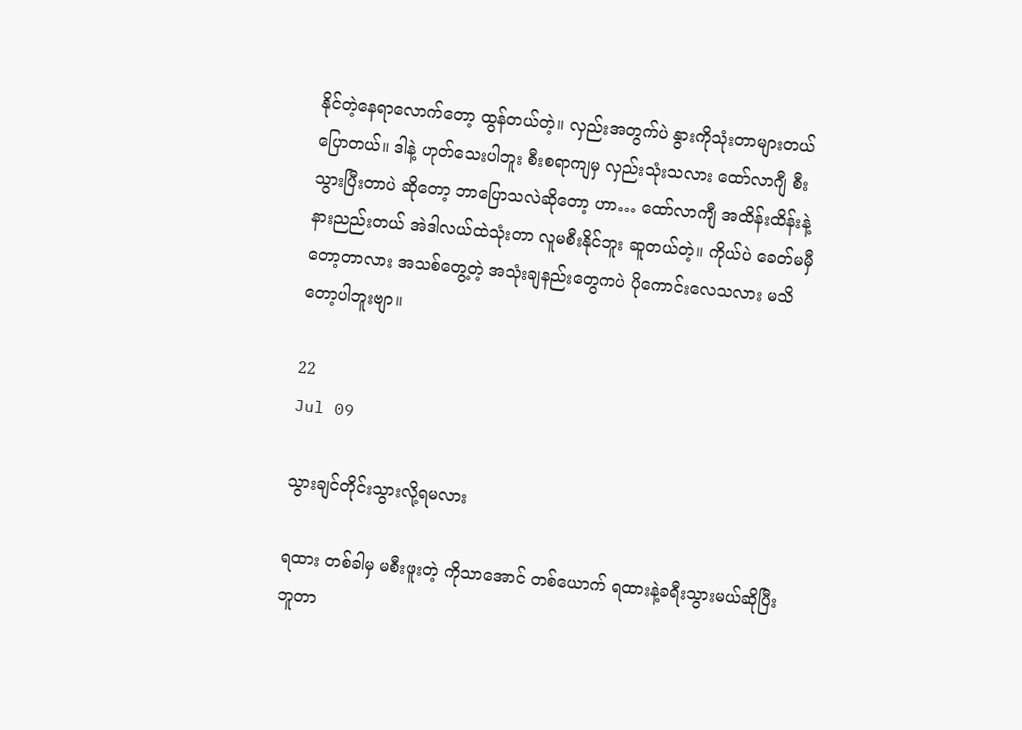နိုင်တဲ့နေရာလောက်တော့ ထွန်တယ်တဲ့။ လှည်းအတွက်ပဲ နွားကိုသုံးတာများတယ် ပြောတယ်။ ဒါနဲ့ ဟုတ်သေးပါဘူး စီးစရာကျမှ လှည်းသုံးသလား ထော်လာဂျီ စီးသွားပြီးတာပဲ ဆိုတော့ ဘာပြောသလဲဆိုတော့ ဟာ… ထော်လာကျီ အထိန်းထိန်းနဲ့ နားညည်းတယ် အဲဒါလယ်ထဲသုံးတာ လူမစီးနိုင်ဘူး ဆူတယ်တဲ့။ ကိုယ်ပဲ ခေတ်မမှီတော့တာလား အသစ်တွေ့တဲ့ အသုံးချနည်းတွေကပဲ ပိုကောင်းလေသလား မသိတော့ပါဘူးဗျာ။

22
Jul 09

သွားချင်တိုင်းသွားလို့ရမလား

ရထား တစ်ခါမှ မစီးဖူးတဲ့ ကိုသာအောင် တစ်ယောက် ရထားနဲ့ခရီးသွားမယ်ဆိုပြီး ဘူတာ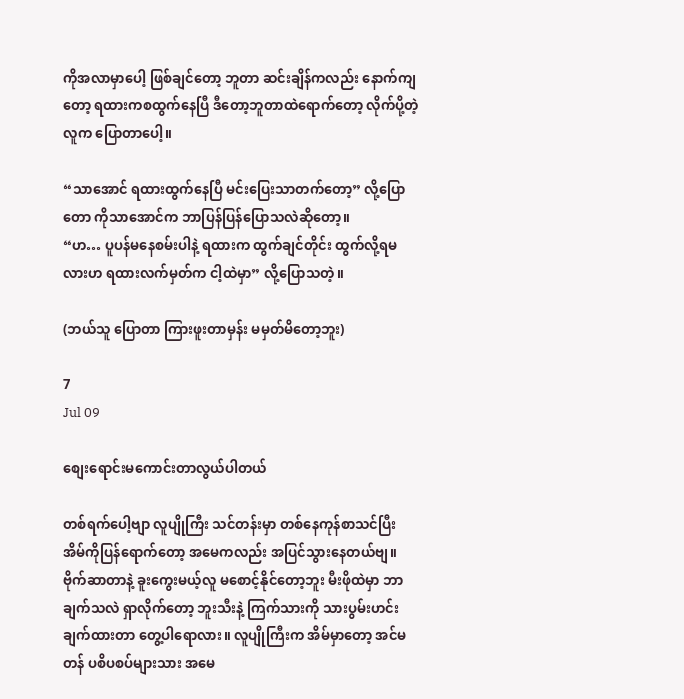ကိုအလာမှာပေါ့ ဖြစ်ချင်တော့ ဘူတာ ဆင်းချိန်ကလည်း နောက်ကျတော့ ရထားကစထွက်နေပြီ ဒီတော့ဘူတာထဲရောက်တော့ လိုက်ပို့တဲ့လူက ပြောတာပေါ့။

“သာအောင် ရထားထွက်နေပြီ မင်းပြေးသာတက်တော့” လို့ပြောတော ကိုသာအောင်က ဘာပြန်ပြန်ပြောသလဲဆိုတော့။
“ဟ… ပူပန်မနေစမ်းပါနဲ့ ရထားက ထွက်ချင်တိုင်း ထွက်လို့ရမလားဟ ရထားလက်မှတ်က ငါ့ထဲမှာ” လို့ပြောသတဲ့။

(ဘယ်သူ ပြောတာ ကြားဖူးတာမှန်း မမှတ်မိတော့ဘူး)

7
Jul 09

စျေးရောင်းမကောင်းတာလွယ်ပါတယ်

တစ်ရက်ပေါ့ဗျာ လူပျိုကြီး သင်တန်းမှာ တစ်နေကုန်စာသင်ပြီး အိမ်ကိုပြန်ရောက်တော့ အမေကလည်း အပြင်သွားနေတယ်ဗျ။ ဗိုက်ဆာတာနဲ့ ခူးကွေးမယ့်လူ မစောင့်နိုင်တော့ဘူး မီးဖိုထဲမှာ ဘာချက်သလဲ ရှာလိုက်တော့ ဘူးသီးနဲ့ ကြက်သားကို သားပွမ်းဟင်း ချက်ထားတာ တွေ့ပါရောလား။ လူပျိုကြီးက အိမ်မှာတော့ အင်မတန် ပစိပစပ်များသား အမေ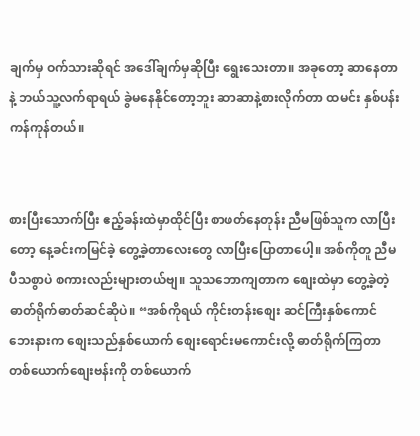ချက်မှ ဝက်သားဆိုရင် အဒေါ်ချက်မှဆိုပြီး ရွေးသေးတာ။ အခုတော့ ဆာနေတာနဲ့ ဘယ်သူ့လက်ရာရယ် ခွဲမနေနိုင်တော့ဘူး ဆာဆာနဲ့စားလိုက်တာ ထမင်း နှစ်ပန်းကန်ကုန်တယ်။


စားပြီးသောက်ပြီး ဧည့်ခန်းထဲမှာထိုင်ပြီး စာဖတ်နေတုန်း ညီမဖြစ်သူက လာပြီးတော့ နေ့ခင်းကမြင်ခဲ့ တွေ့ခဲ့တာလေးတွေ လာပြီးပြောတာပေါ့။ အစ်ကိုတူ ညီမပီသစွာပဲ စကားလည်းများတယ်ဗျ။ သူသဘောကျတာက စျေးထဲမှာ တွေ့ခဲ့တဲ့ ဓာတ်ရိုက်ဓာတ်ဆင်ဆိုပဲ။ “အစ်ကိုရယ် ကိုင်းတန်းစျေး ဆင်ကြီးနှစ်ကောင်ဘေးနားက စျေးသည်နှစ်ယောက် စျေးရောင်းမကောင်းလို့ ဓာတ်ရိုက်ကြတာ တစ်ယောက်စျေးဗန်းကို တစ်ယောက်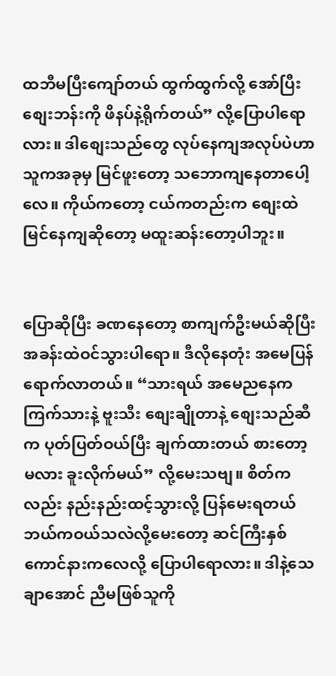ထဘီမပြီးကျော်တယ် ထွက်ထွက်လို့ အော်ပြီး စျေးဘန်းကို ဖိနပ်နဲ့ရိုက်တယ်” လို့ပြောပါရောလား။ ဒါစျေးသည်တွေ လုပ်နေကျအလုပ်ပဲဟာ သူကအခုမှ မြင်ဖူးတော့ သဘောကျနေတာပေါ့လေ။ ကိုယ်ကတော့ ငယ်ကတည်းက စျေးထဲမြင်နေကျဆိုတော့ မထူးဆန်းတော့ပါဘူး။


ပြောဆိုပြီး ခဏနေတော့ စာကျက်ဦးမယ်ဆိုပြီး အခန်းထဲဝင်သွားပါရော။ ဒီလိုနေတုံး အမေပြန်ရောက်လာတယ်။ “သားရယ် အမေညနေက ကြက်သားနဲ့ ဗူးသီး စျေးချိုတာနဲ့ စျေးသည်ဆီက ပုတ်ပြတ်ဝယ်ပြီး ချက်ထားတယ် စားတော့မလား ခူးလိုက်မယ်” လို့မေးသဗျ။ စိတ်ကလည်း နည်းနည်းထင့်သွားလို့ ပြန်မေးရတယ် ဘယ်ကဝယ်သလဲလို့မေးတော့ ဆင်ကြီးနှစ်ကောင်နားကလေလို့ ပြောပါရောလား။ ဒါနဲ့သေချာအောင် ညီမဖြစ်သူကို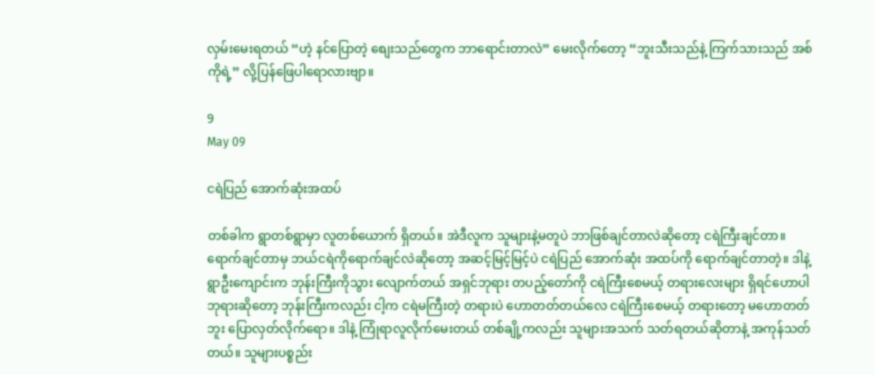လှမ်းမေးရတယ် “ဟဲ့ နင်ပြောတဲ့ စျေးသည်တွေက ဘာရောင်းတာလဲ” မေးလိုက်တော့ “ဘူးသီးသည်နဲ့ ကြက်သားသည် အစ်ကိုရဲ့” လို့ပြန်ဖြေပါရောလားဗျာ။

9
May 09

ငရဲပြည် အောက်ဆုံးအထပ်

တစ်ခါက ရွာတစ်ရွာမှာ လူတစ်ယောက် ရှိတယ်။ အဲဒီလူက သူများနဲ့မတူပဲ ဘာဖြစ်ချင်တာလဲဆိုတော့ ငရဲကြီးချင်တာ။ ရောက်ချင်တာမှ ဘယ်ငရဲကိုရောက်ချင်လဲဆိုတော့ အဆင့်မြင့်မြင့်ပဲ ငရဲပြည် အောက်ဆုံး အထပ်ကို ရောက်ချင်တာတဲ့။ ဒါနဲ့ ရွာဦးကျောင်းက ဘုန်းကြီးကိုသွား လျောက်တယ် အရှင်ဘုရား တပည့်တော်ကို ငရဲကြီးစေမယ့် တရားလေးများ ရှိရင်ဟောပါဘုရားဆိုတော့ ဘုန်းကြီးကလည်း ငါ့က ငရဲမကြီးတဲ့ တရားပဲ ဟောတတ်တယ်လေ ငရဲကြီးစေမယ့် တရားတော့ မဟောတတ်ဘူး ပြောလှတ်လိုက်ရော။ ဒါနဲ့ ကြုံရာလူလိုက်မေးတယ် တစ်ချို့ကလည်း သူများအသက် သတ်ရတယ်ဆိုတာနဲ့ အကုန်သတ်တယ်။ သူများပစ္စည်း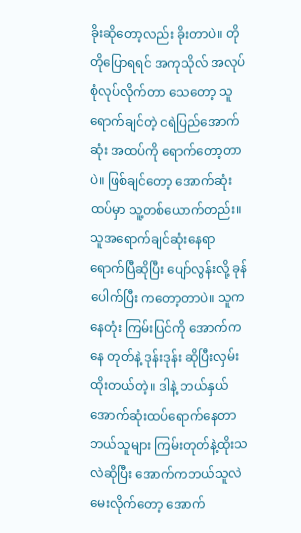ခိုးဆိုတော့လည်း ခိုးတာပဲ။ တိုတိုပြောရရင် အကုသိုလ် အလုပ်စုံလုပ်လိုက်တာ သေတော့ သူရောက်ချင်တဲ့ ငရဲပြည်အောက်ဆုံး အထပ်ကို ရောက်တော့တာပဲ။ ဖြစ်ချင်တော့ အောက်ဆုံးထပ်မှာ သူ့တစ်ယောက်တည်း။ သူအရောက်ချင်ဆုံးနေရာ ရောက်ပြီဆိုပြီး ပျော်လွန်းလို့ ခုန်ပေါက်ပြီး ကတော့တာပဲ။ သူကနေတုံး ကြမ်းပြင်ကို အောက်ကနေ တုတ်နဲ့ ဒုန်းဒုန်း ဆိုပြီးလှမ်းထိုးတယ်တဲ့။ ဒါနဲ့ ဘယ်နှယ် အောက်ဆုံးထပ်ရောက်နေတာ ဘယ်သူများ ကြမ်းတုတ်နဲ့ထိုးသလဲဆိုပြီး အောက်ကဘယ်သူလဲ မေးလိုက်တော့ အောက်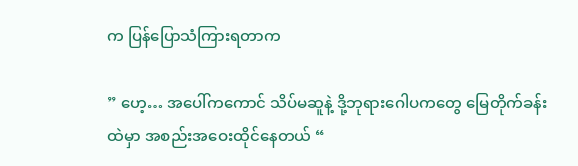က ပြန်ပြောသံကြားရတာက

” ဟေ့… အပေါ်ကကောင် သိပ်မဆူနဲ့ ဒို့ဘုရားဂေါပကတွေ မြေတိုက်ခန်းထဲမှာ အစည်းအဝေးထိုင်နေတယ် “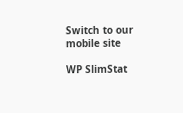Switch to our mobile site

WP SlimStat